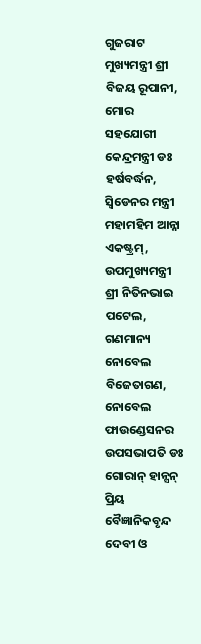ଗୁଜରାଟ ମୁଖ୍ୟମନ୍ତ୍ରୀ ଶ୍ରୀ ବିଜୟ ରୂପାନୀ,
ମୋର ସହଯୋଗୀ କେନ୍ଦ୍ରମନ୍ତ୍ରୀ ଡଃ ହର୍ଷବର୍ଦ୍ଧନ,
ସ୍ୱିଡେନର ମନ୍ତ୍ରୀ ମହାମହିମ ଆନ୍ନା ଏକଷ୍ଟ୍ରମ୍,
ଉପମୁଖ୍ୟମନ୍ତ୍ରୀ ଶ୍ରୀ ନିତିନଭାଇ ପଟେଲ,
ଗଣମାନ୍ୟ ନୋବେଲ ବିଜେତାଗଣ,
ନୋବେଲ ଫାଉଣ୍ଡେସନର ଉପସଭାପତି ଡଃ ଗୋରାନ୍ ହାନ୍ସନ୍
ପ୍ରିୟ ବୈଜ୍ଞାନିକବୃନ୍ଦ
ଦେବୀ ଓ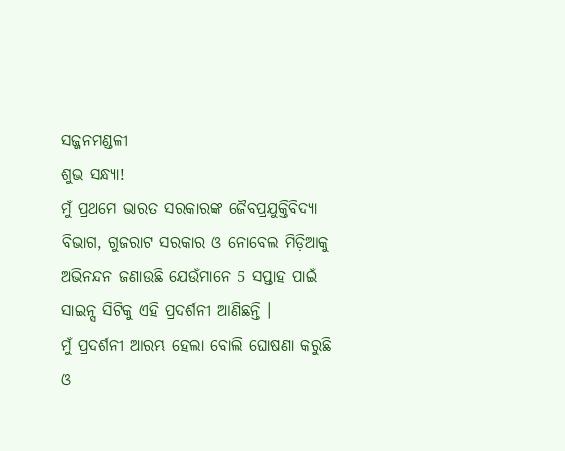ସଜ୍ଜନମଣ୍ଡଳୀ
ଶୁଭ ସନ୍ଧ୍ୟା!
ମୁଁ ପ୍ରଥମେ ଭାରତ ସରକାରଙ୍କ ଜୈବପ୍ରଯୁକ୍ତିବିଦ୍ୟା ବିଭାଗ, ଗୁଜରାଟ ସରକାର ଓ ନୋବେଲ ମିଡ଼ିଆକୁ ଅଭିନନ୍ଦନ ଜଣାଉଛି ଯେଉଁମାନେ 5 ସପ୍ତାହ ପାଇଁ ସାଇନ୍ସ ସିଟିକୁ ଏହି ପ୍ରଦର୍ଶନୀ ଆଣିଛନ୍ତି ।
ମୁଁ ପ୍ରଦର୍ଶନୀ ଆରମ୍ଭ ହେଲା ବୋଲି ଘୋଷଣା କରୁଛି ଓ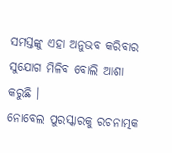ସମସ୍ତଙ୍କୁ ଏହା ଅନୁଭବ କରିବାର ସୁଯୋଗ ମିଳିବ ବୋଲି ଆଶା କରୁଛି ।
ନୋବେଲ ପୁରସ୍କାରକୁ ରଚନାତ୍ମକ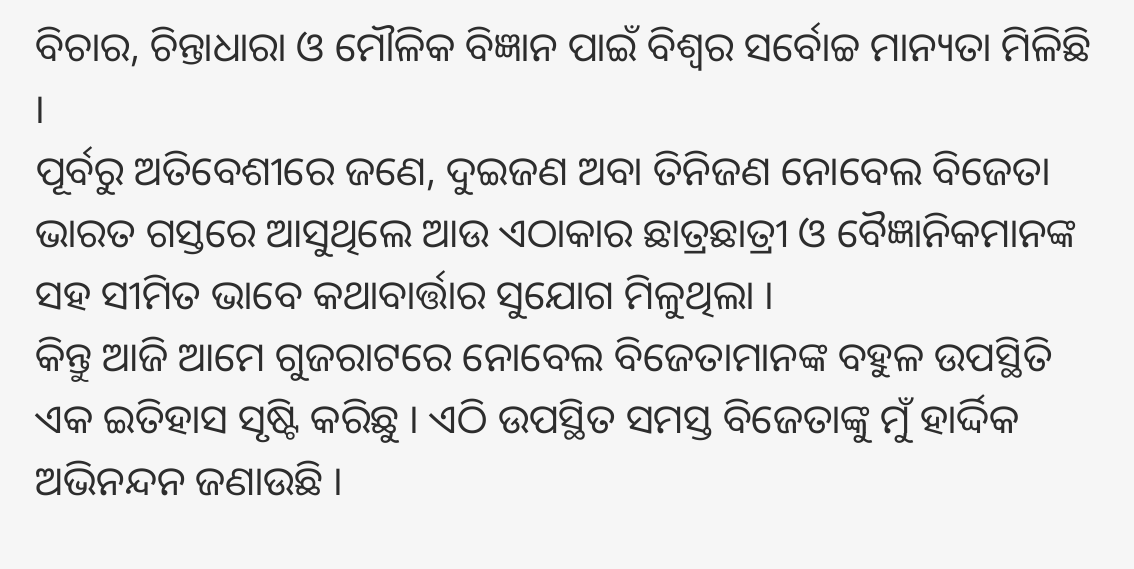ବିଚାର, ଚିନ୍ତାଧାରା ଓ ମୌଳିକ ବିଜ୍ଞାନ ପାଇଁ ବିଶ୍ୱର ସର୍ବୋଚ୍ଚ ମାନ୍ୟତା ମିଳିଛି ।
ପୂର୍ବରୁ ଅତିବେଶୀରେ ଜଣେ, ଦୁଇଜଣ ଅବା ତିନିଜଣ ନୋବେଲ ବିଜେତା ଭାରତ ଗସ୍ତରେ ଆସୁଥିଲେ ଆଉ ଏଠାକାର ଛାତ୍ରଛାତ୍ରୀ ଓ ବୈଜ୍ଞାନିକମାନଙ୍କ ସହ ସୀମିତ ଭାବେ କଥାବାର୍ତ୍ତାର ସୁଯୋଗ ମିଳୁଥିଲା ।
କିନ୍ତୁ ଆଜି ଆମେ ଗୁଜରାଟରେ ନୋବେଲ ବିଜେତାମାନଙ୍କ ବହୁଳ ଉପସ୍ଥିତି ଏକ ଇତିହାସ ସୃଷ୍ଟି କରିଛୁ । ଏଠି ଉପସ୍ଥିତ ସମସ୍ତ ବିଜେତାଙ୍କୁ ମୁଁ ହାର୍ଦ୍ଦିକ ଅଭିନନ୍ଦନ ଜଣାଉଛି ।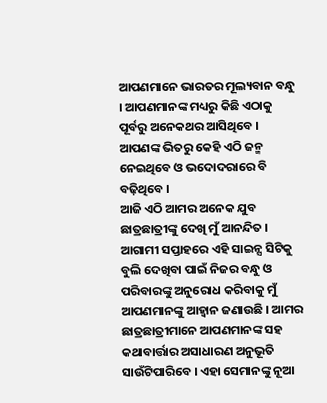ଆପଣମାନେ ଭାରତର ମୂଲ୍ୟବାନ ବନ୍ଧୁ । ଆପଣମାନଙ୍କ ମଧ୍ୟରୁ କିଛି ଏଠାକୁ ପୂର୍ବରୁ ଅନେକଥର ଆସିଥିବେ । ଆପଣଙ୍କ ଭିତରୁ କେହି ଏଠି ଜନ୍ମ ନେଇଥିବେ ଓ ଭଦୋଦରାରେ ବି ବଢ଼ିଥିବେ ।
ଆଜି ଏଠି ଆମର ଅନେକ ଯୁବ ଛାତ୍ରଛାତ୍ରୀଙ୍କୁ ଦେଖି ମୁଁ ଆନନ୍ଦିତ । ଆଗାମୀ ସପ୍ତାହରେ ଏହି ସାଇନ୍ସ ସିଟିକୁ ବୁଲି ଦେଖିବା ପାଇଁ ନିଜର ବନ୍ଧୁ ଓ ପରିବାରଙ୍କୁ ଅନୁରୋଧ କରିବାକୁ ମୁଁ ଆପଣମାନଙ୍କୁ ଆହ୍ୱାନ ଜଣାଉଛି । ଆମର ଛାତ୍ରଛାତ୍ରୀମାନେ ଆପଣମାନଙ୍କ ସହ କଥାବାର୍ତ୍ତାର ଅସାଧାରଣ ଅନୁଭୂତି ସାଉଁଟିପାରିବେ । ଏହା ସେମାନଙ୍କୁ ନୂଆ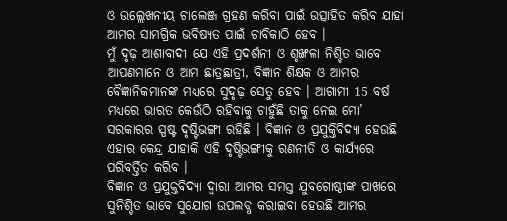ଓ ଉଲ୍ଲେଖନୀୟ ଚାଲେଞ୍ଜ ଗ୍ରହଣ କରିବା ପାଇଁ ଉତ୍ସାହିତ କରିବ ଯାହା ଆମର ସାମଗ୍ରିକ ଭବିଷ୍ୟତ ପାଇଁ ଚାବିକାଠି ହେବ ।
ମୁଁ ଦୃଢ଼ ଆଶାବାଦୀ ଯେ ଏହି ପ୍ରଦର୍ଶନୀ ଓ ଶୃଙ୍ଖଳା ନିଶ୍ଚିତ ଭାବେ ଆପଣମାନେ ଓ ଆମ ଛାତ୍ରଛାତ୍ରୀ, ବିଜ୍ଞାନ ଶିକ୍ଷକ ଓ ଆମର ବୈଜ୍ଞାନିକମାନଙ୍କ ମଧ୍ୟରେ ସୁଦୃଢ଼ ସେତୁ ହେବ । ଆଗାମୀ 15 ବର୍ଷ ମଧ୍ୟରେ ଭାରତ କେଉଁଠି ରହିବାକୁ ଚାହୁଁଛି ତାକୁ ନେଇ ମୋ’ ସରକାରର ସ୍ପଷ୍ଟ ଦୃଷ୍ଟିଭଙ୍ଗୀ ରହିଛି । ବିଜ୍ଞାନ ଓ ପ୍ରଯୁକ୍ତିବିଦ୍ୟା ହେଉଛି ଏହାର କେନ୍ଦ୍ର ଯାହାକି ଏହି ଦୃଷ୍ଟିଭଙ୍ଗୀକୁ ରଣନୀତି ଓ କାର୍ଯ୍ୟରେ ପରିବର୍ତ୍ତିତ କରିବ ।
ବିଜ୍ଞାନ ଓ ପ୍ରଯୁକ୍ତବିଦ୍ୟା ଦ୍ୱାରା ଆମର ସମସ୍ତ ଯୁବଗୋଷ୍ଠୀଙ୍କ ପାଖରେ ସୁନିଶ୍ଚିତ ଭାବେ ସୁଯୋଗ ଉପଲବ୍ଧ କରାଇବା ହେଉଛି ଆମର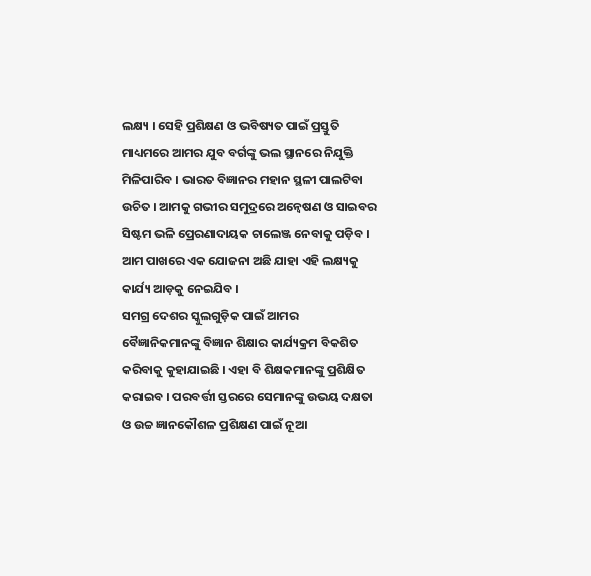ଲକ୍ଷ୍ୟ । ସେହି ପ୍ରଶିକ୍ଷଣ ଓ ଭବିଷ୍ୟତ ପାଇଁ ପ୍ରସ୍ତୁତି ମାଧ୍ୟମରେ ଆମର ଯୁବ ବର୍ଗଙ୍କୁ ଭଲ ସ୍ଥାନରେ ନିଯୁକ୍ତି ମିଳିପାରିବ । ଭାରତ ବିଜ୍ଞାନର ମହାନ ସ୍ଥଳୀ ପାଲଟିବା ଉଚିତ । ଆମକୁ ଗଭୀର ସମୁଦ୍ରରେ ଅନ୍ୱେଷଣ ଓ ସାଇବର ସିଷ୍ଟମ ଭଳି ପ୍ରେରଣାଦାୟକ ଚାଲେଞ୍ଜ ନେବାକୁ ପଡ଼ିବ ।
ଆମ ପାଖରେ ଏକ ଯୋଜନା ଅଛି ଯାହା ଏହି ଲକ୍ଷ୍ୟକୁ କାର୍ଯ୍ୟ ଆଡ଼କୁ ନେଇଯିବ ।
ସମଗ୍ର ଦେଶର ସ୍କୁଲଗୁଡ଼ିକ ପାଇଁ ଆମର ବୈଜ୍ଞାନିକମାନଙ୍କୁ ବିଜ୍ଞାନ ଶିକ୍ଷାର କାର୍ଯ୍ୟକ୍ରମ ବିକଶିତ କରିବାକୁ କୁହାଯାଇଛି । ଏହା ବି ଶିକ୍ଷକମାନଙ୍କୁ ପ୍ରଶିକ୍ଷିତ କରାଇବ । ପରବର୍ତ୍ତୀ ସ୍ତରରେ ସେମାନଙ୍କୁ ଉଭୟ ଦକ୍ଷତା ଓ ଉଚ୍ଚ ଜ୍ଞାନକୌଶଳ ପ୍ରଶିକ୍ଷଣ ପାଇଁ ନୂଆ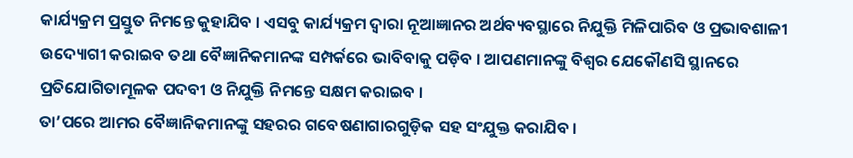କାର୍ଯ୍ୟକ୍ରମ ପ୍ରସ୍ତୁତ ନିମନ୍ତେ କୁହାଯିବ । ଏସବୁ କାର୍ଯ୍ୟକ୍ରମ ଦ୍ୱାରା ନୂଆଜ୍ଞାନର ଅର୍ଥବ୍ୟବସ୍ଥାରେ ନିଯୁକ୍ତି ମିଳିପାରିବ ଓ ପ୍ରଭାବଶାଳୀ ଉଦ୍ୟୋଗୀ କରାଇବ ତଥା ବୈଜ୍ଞାନିକମାନଙ୍କ ସମ୍ପର୍କରେ ଭାବିବାକୁ ପଡ଼ିବ । ଆପଣମାନଙ୍କୁ ବିଶ୍ୱର ଯେକୌଣସି ସ୍ଥାନରେ ପ୍ରତିଯୋଗିତାମୂଳକ ପଦବୀ ଓ ନିଯୁକ୍ତି ନିମନ୍ତେ ସକ୍ଷମ କରାଇବ ।
ତା’ପରେ ଆମର ବୈଜ୍ଞାନିକମାନଙ୍କୁ ସହରର ଗବେଷଣାଗାରଗୁଡ଼ିକ ସହ ସଂଯୁକ୍ତ କରାଯିବ ।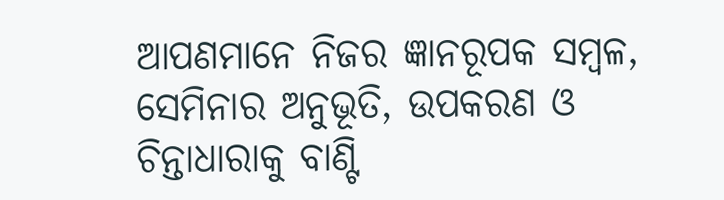ଆପଣମାନେ ନିଜର ଜ୍ଞାନରୂପକ ସମ୍ବଳ, ସେମିନାର ଅନୁଭୂତି, ଉପକରଣ ଓ ଚିନ୍ତାଧାରାକୁ ବାଣ୍ଟି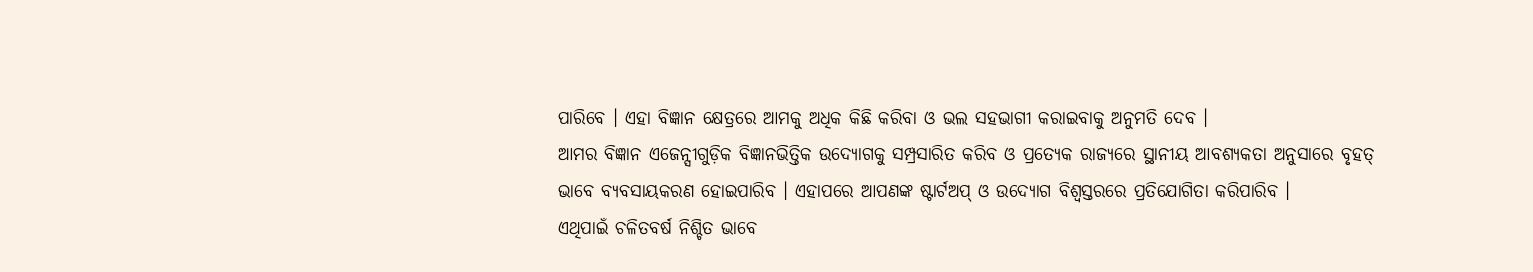ପାରିବେ । ଏହା ବିଜ୍ଞାନ କ୍ଷେତ୍ରରେ ଆମକୁ ଅଧିକ କିଛି କରିବା ଓ ଭଲ ସହଭାଗୀ କରାଇବାକୁ ଅନୁମତି ଦେବ ।
ଆମର ବିଜ୍ଞାନ ଏଜେନ୍ସୀଗୁଡ଼ିକ ବିଜ୍ଞାନଭିତ୍ତିକ ଉଦ୍ୟୋଗକୁ ସମ୍ପ୍ରସାରିତ କରିବ ଓ ପ୍ରତ୍ୟେକ ରାଜ୍ୟରେ ସ୍ଥାନୀୟ ଆବଶ୍ୟକତା ଅନୁସାରେ ବୃହତ୍ ଭାବେ ବ୍ୟବସାୟକରଣ ହୋଇପାରିବ । ଏହାପରେ ଆପଣଙ୍କ ଷ୍ଟାର୍ଟଅପ୍ ଓ ଉଦ୍ୟୋଗ ବିଶ୍ୱସ୍ତରରେ ପ୍ରତିଯୋଗିତା କରିପାରିବ ।
ଏଥିପାଇଁ ଚଳିତବର୍ଷ ନିଶ୍ଚିତ ଭାବେ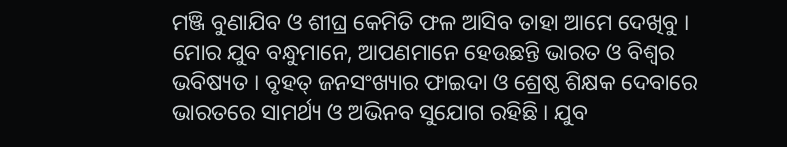ମଞ୍ଜି ବୁଣାଯିବ ଓ ଶୀଘ୍ର କେମିତି ଫଳ ଆସିବ ତାହା ଆମେ ଦେଖିବୁ । ମୋର ଯୁବ ବନ୍ଧୁମାନେ, ଆପଣମାନେ ହେଉଛନ୍ତି ଭାରତ ଓ ବିଶ୍ୱର ଭବିଷ୍ୟତ । ବୃହତ୍ ଜନସଂଖ୍ୟାର ଫାଇଦା ଓ ଶ୍ରେଷ୍ଠ ଶିକ୍ଷକ ଦେବାରେ ଭାରତରେ ସାମର୍ଥ୍ୟ ଓ ଅଭିନବ ସୁଯୋଗ ରହିଛି । ଯୁବ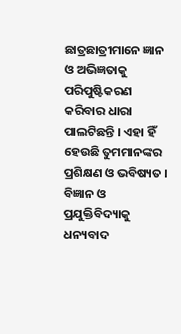ଛାତ୍ରଛାତ୍ରୀମାନେ ଜ୍ଞାନ ଓ ଅଭିଜ୍ଞତାକୁ ପରିପୁଷ୍ଟିକରଣ କରିବାର ଧାରା ପାଲଟିଛନ୍ତି । ଏହା ହିଁ ହେଉଛି ତୁମମାନଙ୍କର ପ୍ରଶିକ୍ଷଣ ଓ ଭବିଷ୍ୟତ ।
ବିଜ୍ଞାନ ଓ ପ୍ରଯୁକ୍ତିବିଦ୍ୟାକୁ ଧନ୍ୟବାଦ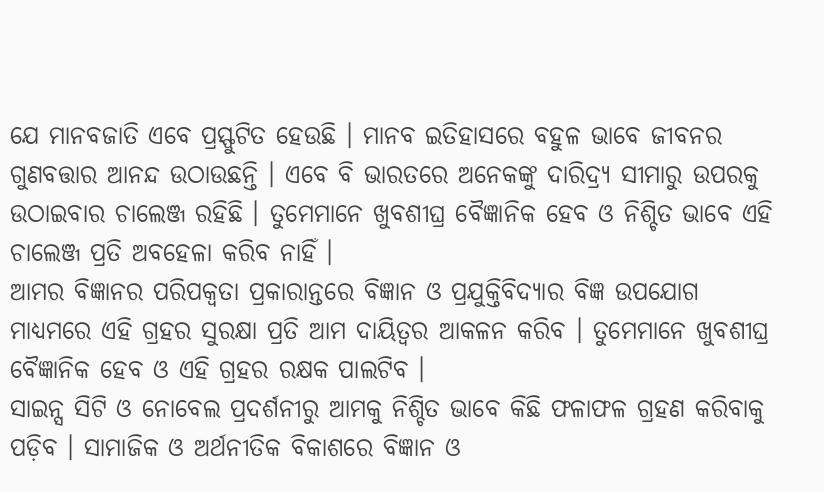ଯେ ମାନବଜାତି ଏବେ ପ୍ରସ୍ଫୁଟିତ ହେଉଛି । ମାନବ ଇତିହାସରେ ବହୁଳ ଭାବେ ଜୀବନର ଗୁଣବତ୍ତାର ଆନନ୍ଦ ଉଠାଉଛନ୍ତି । ଏବେ ବି ଭାରତରେ ଅନେକଙ୍କୁ ଦାରିଦ୍ର୍ୟ ସୀମାରୁ ଉପରକୁ ଉଠାଇବାର ଚାଲେଞ୍ଜ ରହିଛି । ତୁମେମାନେ ଖୁବଶୀଘ୍ର ବୈଜ୍ଞାନିକ ହେବ ଓ ନିଶ୍ଚିତ ଭାବେ ଏହି ଚାଲେଞ୍ଜ ପ୍ରତି ଅବହେଳା କରିବ ନାହିଁ ।
ଆମର ବିଜ୍ଞାନର ପରିପକ୍ୱତା ପ୍ରକାରାନ୍ତରେ ବିଜ୍ଞାନ ଓ ପ୍ରଯୁକ୍ତିବିଦ୍ୟାର ବିଜ୍ଞ ଉପଯୋଗ ମାଧ୍ୟମରେ ଏହି ଗ୍ରହର ସୁରକ୍ଷା ପ୍ରତି ଆମ ଦାୟିତ୍ୱର ଆକଳନ କରିବ । ତୁମେମାନେ ଖୁବଶୀଘ୍ର ବୈଜ୍ଞାନିକ ହେବ ଓ ଏହି ଗ୍ରହର ରକ୍ଷକ ପାଲଟିବ ।
ସାଇନ୍ସ ସିଟି ଓ ନୋବେଲ ପ୍ରଦର୍ଶନୀରୁ ଆମକୁ ନିଶ୍ଚିତ ଭାବେ କିଛି ଫଳାଫଳ ଗ୍ରହଣ କରିବାକୁ ପଡ଼ିବ । ସାମାଜିକ ଓ ଅର୍ଥନୀତିକ ବିକାଶରେ ବିଜ୍ଞାନ ଓ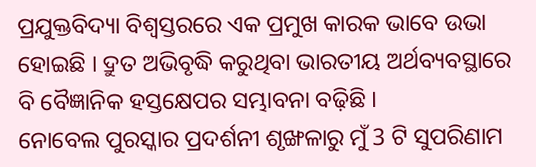ପ୍ରଯୁକ୍ତବିଦ୍ୟା ବିଶ୍ୱସ୍ତରରେ ଏକ ପ୍ରମୁଖ କାରକ ଭାବେ ଉଭା ହୋଇଛି । ଦ୍ରୁତ ଅଭିବୃଦ୍ଧି କରୁଥିବା ଭାରତୀୟ ଅର୍ଥବ୍ୟବସ୍ଥାରେ ବି ବୈଜ୍ଞାନିକ ହସ୍ତକ୍ଷେପର ସମ୍ଭାବନା ବଢ଼ିଛି ।
ନୋବେଲ ପୁରସ୍କାର ପ୍ରଦର୍ଶନୀ ଶୃଙ୍ଖଳାରୁ ମୁଁ 3 ଟି ସୁପରିଣାମ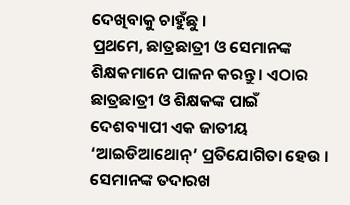ଦେଖିବାକୁ ଚାହୁଁଛୁ ।
ପ୍ରଥମେ, ଛାତ୍ରଛାତ୍ରୀ ଓ ସେମାନଙ୍କ ଶିକ୍ଷକମାନେ ପାଳନ କରନ୍ତୁ । ଏଠାର ଛାତ୍ରଛାତ୍ରୀ ଓ ଶିକ୍ଷକଙ୍କ ପାଇଁ ଦେଶବ୍ୟାପୀ ଏକ ଜାତୀୟ ‘ଆଇଡିଆଥୋନ୍’ ପ୍ରତିଯୋଗିତା ହେଉ । ସେମାନଙ୍କ ତଦାରଖ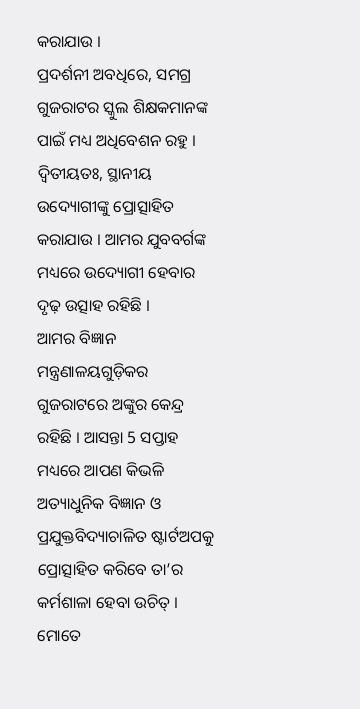କରାଯାଉ ।
ପ୍ରଦର୍ଶନୀ ଅବଧିରେ, ସମଗ୍ର ଗୁଜରାଟର ସ୍କୁଲ ଶିକ୍ଷକମାନଙ୍କ ପାଇଁ ମଧ୍ୟ ଅଧିବେଶନ ରହୁ ।
ଦ୍ୱିତୀୟତଃ, ସ୍ଥାନୀୟ ଉଦ୍ୟୋଗୀଙ୍କୁ ପ୍ରୋତ୍ସାହିତ କରାଯାଉ । ଆମର ଯୁବବର୍ଗଙ୍କ ମଧ୍ୟରେ ଉଦ୍ୟୋଗୀ ହେବାର ଦୃଢ଼ ଉତ୍ସାହ ରହିଛି ।
ଆମର ବିଜ୍ଞାନ ମନ୍ତ୍ରଣାଳୟଗୁଡ଼ିକର ଗୁଜରାଟରେ ଅଙ୍କୁର କେନ୍ଦ୍ର ରହିଛି । ଆସନ୍ତା 5 ସପ୍ତାହ ମଧ୍ୟରେ ଆପଣ କିଭଳି ଅତ୍ୟାଧୁନିକ ବିଜ୍ଞାନ ଓ ପ୍ରଯୁକ୍ତବିଦ୍ୟାଚାଳିତ ଷ୍ଟାର୍ଟଅପକୁ ପ୍ରୋତ୍ସାହିତ କରିବେ ତା’ର କର୍ମଶାଳା ହେବା ଉଚିତ୍ ।
ମୋତେ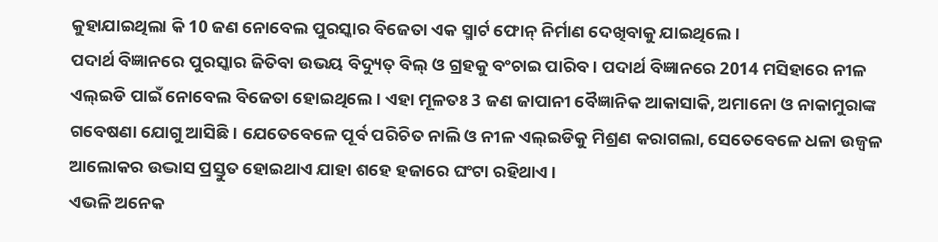କୁହାଯାଇଥିଲା କି 10 ଜଣ ନୋବେଲ ପୁରସ୍କାର ବିଜେତା ଏକ ସ୍ମାର୍ଟ ଫୋନ୍ ନିର୍ମାଣ ଦେଖିବାକୁ ଯାଇଥିଲେ ।
ପଦାର୍ଥ ବିଜ୍ଞାନରେ ପୁରସ୍କାର ଜିତିବା ଉଭୟ ବିଦ୍ୟୁତ୍ ବିଲ୍ ଓ ଗ୍ରହକୁ ବଂଚାଇ ପାରିବ । ପଦାର୍ଥ ବିଜ୍ଞାନରେ 2014 ମସିହାରେ ନୀଳ ଏଲ୍ଇଡି ପାଇଁ ନୋବେଲ ବିଜେତା ହୋଇଥିଲେ । ଏହା ମୂଳତଃ 3 ଜଣ ଜାପାନୀ ବୈଜ୍ଞାନିକ ଆକାସାକି, ଅମାନୋ ଓ ନାକାମୁରାଙ୍କ ଗବେଷଣା ଯୋଗୁ ଆସିଛି । ଯେତେବେଳେ ପୂର୍ବ ପରିଚିତ ନାଲି ଓ ନୀଳ ଏଲ୍ଇଡିକୁ ମିଶ୍ରଣ କରାଗଲା, ସେତେବେଳେ ଧଳା ଉଜ୍ୱଳ ଆଲୋକର ଉଦ୍ଭାସ ପ୍ରସ୍ତୁତ ହୋଇଥାଏ ଯାହା ଶହେ ହଜାରେ ଘଂଟା ରହିଥାଏ ।
ଏଭଳି ଅନେକ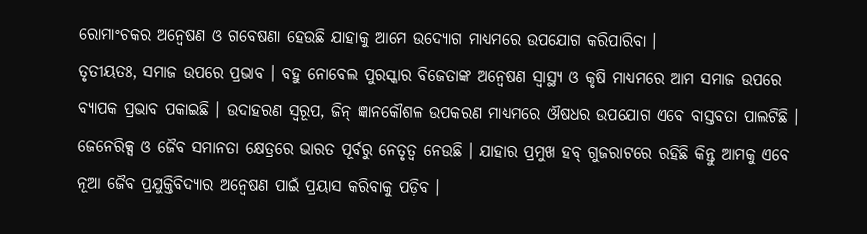ରୋମାଂଚକର ଅନ୍ୱେଷଣ ଓ ଗବେଷଣା ହେଉଛି ଯାହାକୁ ଆମେ ଉଦ୍ୟୋଗ ମାଧ୍ୟମରେ ଉପଯୋଗ କରିପାରିବା ।
ତୃତୀୟତଃ, ସମାଜ ଉପରେ ପ୍ରଭାବ । ବହୁ ନୋବେଲ ପୁରସ୍କାର ବିଜେତାଙ୍କ ଅନ୍ୱେଷଣ ସ୍ୱାସ୍ଥ୍ୟ ଓ କୃଷି ମାଧ୍ୟମରେ ଆମ ସମାଜ ଉପରେ ବ୍ୟାପକ ପ୍ରଭାବ ପକାଇଛି । ଉଦାହରଣ ସ୍ୱରୂପ, ଜିନ୍ ଜ୍ଞାନକୌଶଳ ଉପକରଣ ମାଧ୍ୟମରେ ଔଷଧର ଉପଯୋଗ ଏବେ ବାସ୍ତବତା ପାଲଟିଛି ।
ଜେନେରିକ୍ସ ଓ ଜୈବ ସମାନତା କ୍ଷେତ୍ରରେ ଭାରତ ପୂର୍ବରୁ ନେତୃତ୍ୱ ନେଉଛି । ଯାହାର ପ୍ରମୁଖ ହବ୍ ଗୁଜରାଟରେ ରହିଛି କିନ୍ତୁ ଆମକୁ ଏବେ ନୂଆ ଜୈବ ପ୍ରଯୁକ୍ତିବିଦ୍ୟାର ଅନ୍ୱେଷଣ ପାଇଁ ପ୍ରୟାସ କରିବାକୁ ପଡ଼ିବ ।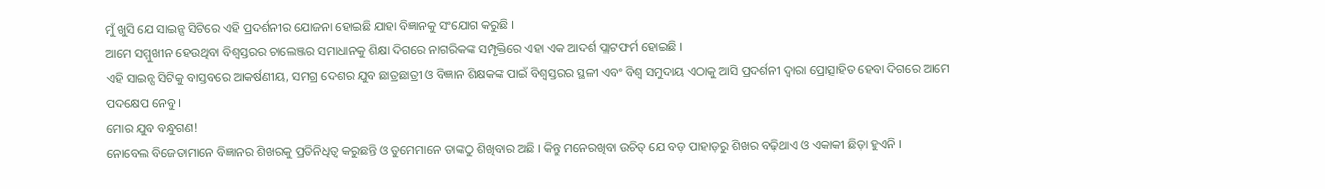ମୁଁ ଖୁସି ଯେ ସାଇନ୍ସ ସିଟିରେ ଏହି ପ୍ରଦର୍ଶନୀର ଯୋଜନା ହୋଇଛି ଯାହା ବିଜ୍ଞାନକୁ ସଂଯୋଗ କରୁଛି ।
ଆମେ ସମ୍ମୁଖୀନ ହେଉଥିବା ବିଶ୍ୱସ୍ତରର ଚାଲେଞ୍ଜର ସମାଧାନକୁ ଶିକ୍ଷା ଦିଗରେ ନାଗରିକଙ୍କ ସମ୍ପୃକ୍ତିରେ ଏହା ଏକ ଆଦର୍ଶ ପ୍ଲାଟଫର୍ମ ହୋଇଛି ।
ଏହି ସାଇନ୍ସ ସିଟିକୁ ବାସ୍ତବରେ ଆକର୍ଷଣୀୟ, ସମଗ୍ର ଦେଶର ଯୁବ ଛାତ୍ରଛାତ୍ରୀ ଓ ବିଜ୍ଞାନ ଶିକ୍ଷକଙ୍କ ପାଇଁ ବିଶ୍ୱସ୍ତରର ସ୍ଥଳୀ ଏବଂ ବିଶ୍ୱ ସମୁଦାୟ ଏଠାକୁ ଆସି ପ୍ରଦର୍ଶନୀ ଦ୍ୱାରା ପ୍ରୋତ୍ସାହିତ ହେବା ଦିଗରେ ଆମେ ପଦକ୍ଷେପ ନେବୁ ।
ମୋର ଯୁବ ବନ୍ଧୁଗଣ!
ନୋବେଲ ବିଜେତାମାନେ ବିଜ୍ଞାନର ଶିଖରକୁ ପ୍ରତିନିଧିତ୍ୱ କରୁଛନ୍ତି ଓ ତୁମେମାନେ ତାଙ୍କଠୁ ଶିଖିବାର ଅଛି । କିନ୍ତୁ ମନେରଖିବା ଉଚିତ୍ ଯେ ବଡ଼ ପାହାଡ଼ରୁ ଶିଖର ବଢ଼ିଥାଏ ଓ ଏକାକୀ ଛିଡ଼ା ହୁଏନି ।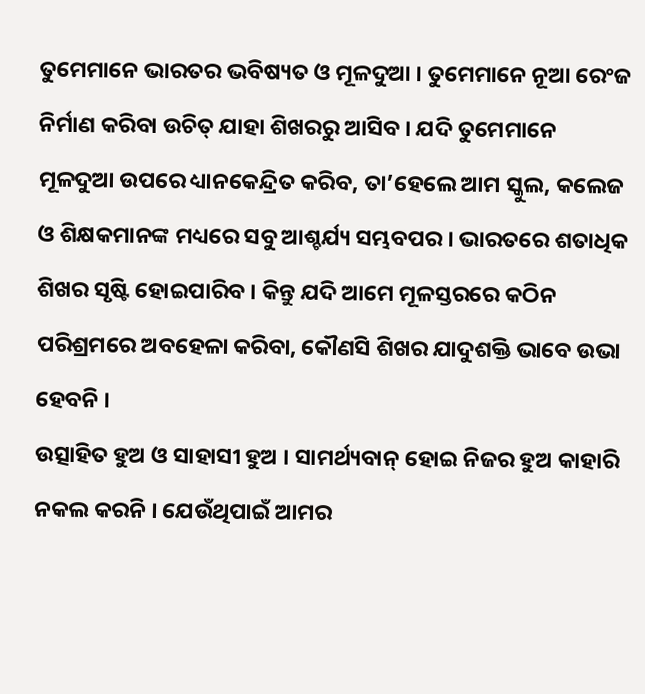ତୁମେମାନେ ଭାରତର ଭବିଷ୍ୟତ ଓ ମୂଳଦୁଆ । ତୁମେମାନେ ନୂଆ ରେଂଜ ନିର୍ମାଣ କରିବା ଉଚିତ୍ ଯାହା ଶିଖରରୁ ଆସିବ । ଯଦି ତୁମେମାନେ ମୂଳଦୁଆ ଉପରେ ଧ୍ୟାନକେନ୍ଦ୍ରିତ କରିବ, ତା’ହେଲେ ଆମ ସ୍କୁଲ, କଲେଜ ଓ ଶିକ୍ଷକମାନଙ୍କ ମଧ୍ୟରେ ସବୁ ଆଶ୍ଚର୍ଯ୍ୟ ସମ୍ଭବପର । ଭାରତରେ ଶତାଧିକ ଶିଖର ସୃଷ୍ଟି ହୋଇପାରିବ । କିନ୍ତୁ ଯଦି ଆମେ ମୂଳସ୍ତରରେ କଠିନ ପରିଶ୍ରମରେ ଅବହେଳା କରିବା, କୌଣସି ଶିଖର ଯାଦୁଶକ୍ତି ଭାବେ ଉଭା ହେବନି ।
ଉତ୍ସାହିତ ହୁଅ ଓ ସାହାସୀ ହୁଅ । ସାମର୍ଥ୍ୟବାନ୍ ହୋଇ ନିଜର ହୁଅ କାହାରି ନକଲ କରନି । ଯେଉଁଥିପାଇଁ ଆମର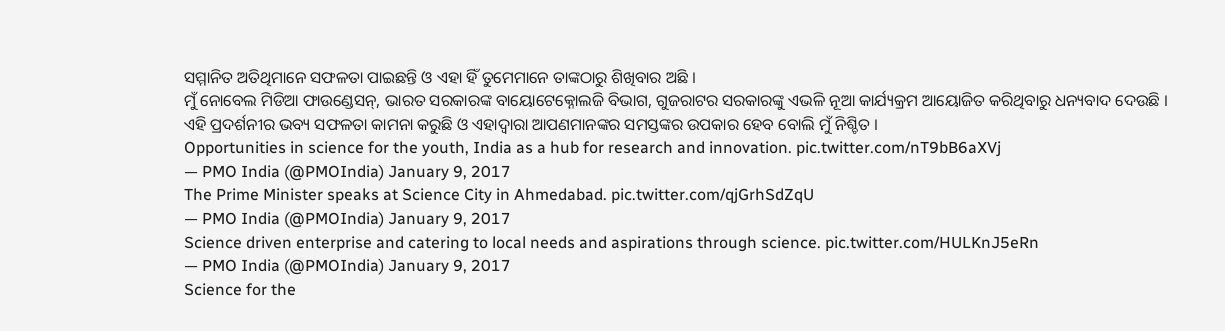ସମ୍ମାନିତ ଅତିଥିମାନେ ସଫଳତା ପାଇଛନ୍ତି ଓ ଏହା ହିଁ ତୁମେମାନେ ତାଙ୍କଠାରୁ ଶିଖିବାର ଅଛି ।
ମୁଁ ନୋବେଲ ମିଡିଆ ଫାଉଣ୍ଡେସନ୍, ଭାରତ ସରକାରଙ୍କ ବାୟୋଟେକ୍ନୋଲଜି ବିଭାଗ, ଗୁଜରାଟର ସରକାରଙ୍କୁ ଏଭଳି ନୂଆ କାର୍ଯ୍ୟକ୍ରମ ଆୟୋଜିତ କରିଥିବାରୁ ଧନ୍ୟବାଦ ଦେଉଛି ।
ଏହି ପ୍ରଦର୍ଶନୀର ଭବ୍ୟ ସଫଳତା କାମନା କରୁଛି ଓ ଏହାଦ୍ୱାରା ଆପଣମାନଙ୍କର ସମସ୍ତଙ୍କର ଉପକାର ହେବ ବୋଲି ମୁଁ ନିଶ୍ଚିତ ।
Opportunities in science for the youth, India as a hub for research and innovation. pic.twitter.com/nT9bB6aXVj
— PMO India (@PMOIndia) January 9, 2017
The Prime Minister speaks at Science City in Ahmedabad. pic.twitter.com/qjGrhSdZqU
— PMO India (@PMOIndia) January 9, 2017
Science driven enterprise and catering to local needs and aspirations through science. pic.twitter.com/HULKnJ5eRn
— PMO India (@PMOIndia) January 9, 2017
Science for the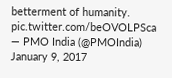betterment of humanity. pic.twitter.com/beOVOLPSca
— PMO India (@PMOIndia) January 9, 2017